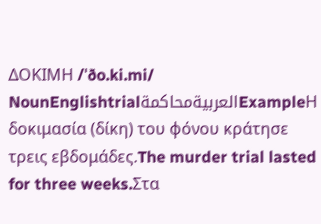ΔΟΚΙΜΗ /ˈðo.ki.mi/ NounEnglishtrialالعربيةمحاكمةExampleΗ δοκιμασία (δίκη) του φόνου κράτησε τρεις εβδομάδες.The murder trial lasted for three weeks.Στα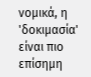νομικά, η 'δοκιμασία' είναι πιο επίσημη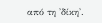από τη 'δίκη'.